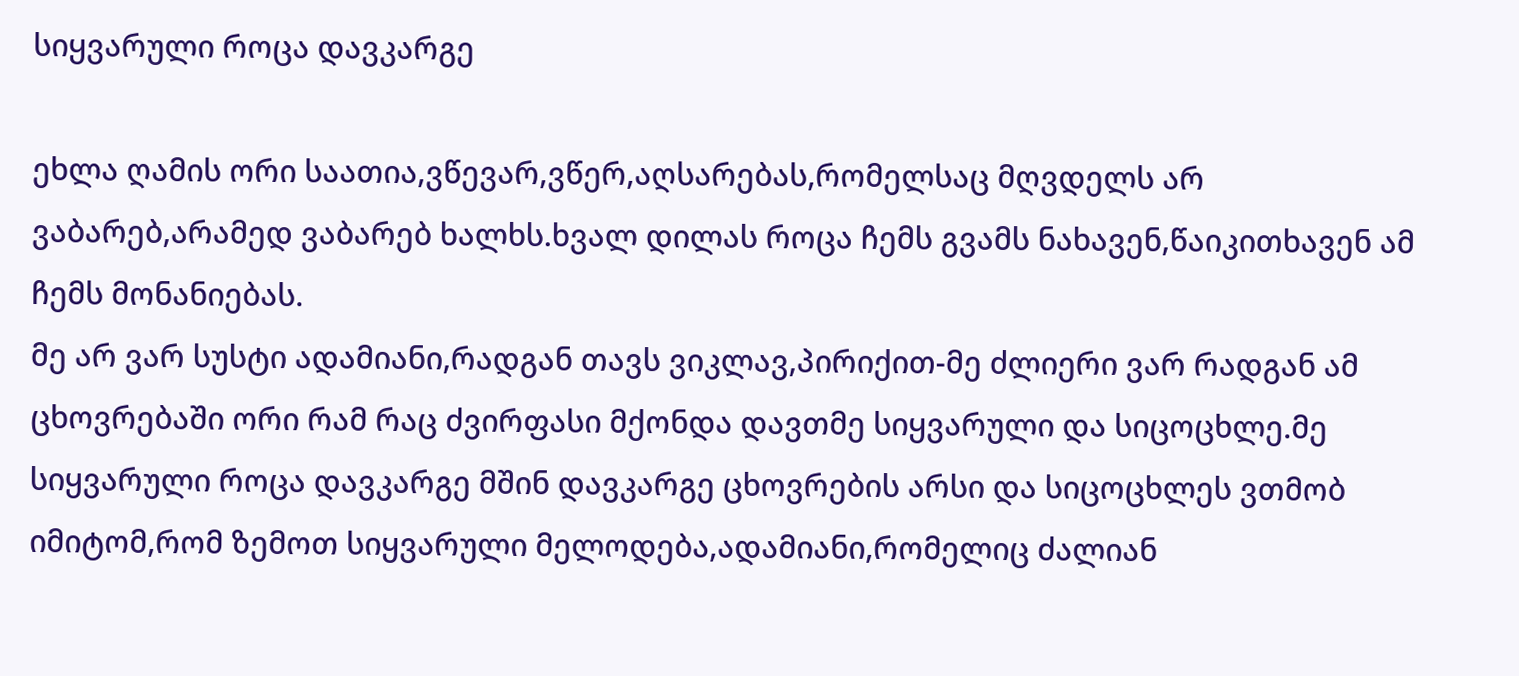სიყვარული როცა დავკარგე

ეხლა ღამის ორი საათია,ვწევარ,ვწერ,აღსარებას,რომელსაც მღვდელს არ ვაბარებ,არამედ ვაბარებ ხალხს.ხვალ დილას როცა ჩემს გვამს ნახავენ,წაიკითხავენ ამ ჩემს მონანიებას.
მე არ ვარ სუსტი ადამიანი,რადგან თავს ვიკლავ,პირიქით-მე ძლიერი ვარ რადგან ამ ცხოვრებაში ორი რამ რაც ძვირფასი მქონდა დავთმე სიყვარული და სიცოცხლე.მე სიყვარული როცა დავკარგე მშინ დავკარგე ცხოვრების არსი და სიცოცხლეს ვთმობ იმიტომ,რომ ზემოთ სიყვარული მელოდება,ადამიანი,რომელიც ძალიან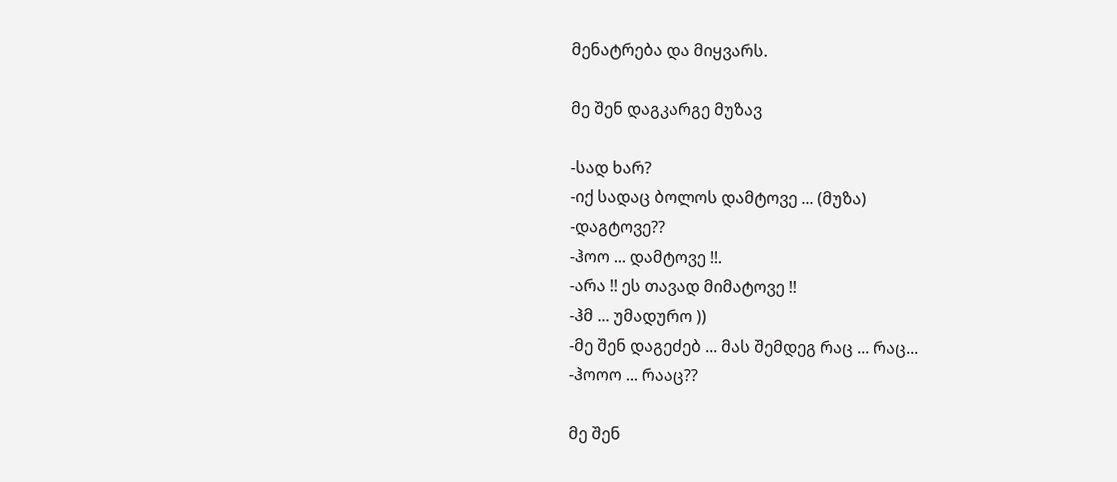მენატრება და მიყვარს.

მე შენ დაგკარგე მუზავ

-სად ხარ?
-იქ სადაც ბოლოს დამტოვე ... (მუზა)
-დაგტოვე??
-ჰოო ... დამტოვე !!.
-არა !! ეს თავად მიმატოვე !!
-ჰმ ... უმადურო ))
-მე შენ დაგეძებ ... მას შემდეგ რაც ... რაც...
-ჰოოო ... რააც??

მე შენ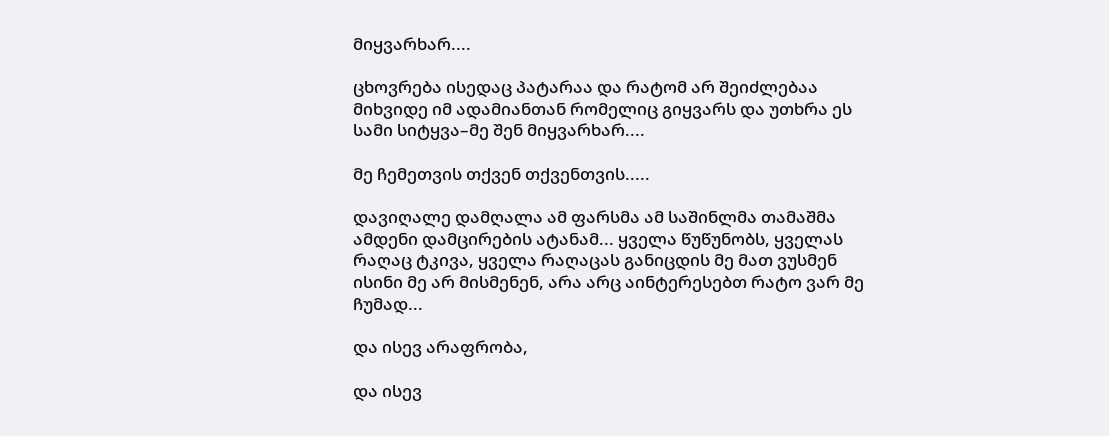მიყვარხარ....

ცხოვრება ისედაც პატარაა და რატომ არ შეიძლებაა მიხვიდე იმ ადამიანთან რომელიც გიყვარს და უთხრა ეს სამი სიტყვა–მე შენ მიყვარხარ....

მე ჩემეთვის თქვენ თქვენთვის.....

დავიღალე დამღალა ამ ფარსმა ამ საშინლმა თამაშმა ამდენი დამცირების ატანამ... ყველა წუწუნობს, ყველას რაღაც ტკივა, ყველა რაღაცას განიცდის მე მათ ვუსმენ ისინი მე არ მისმენენ, არა არც აინტერესებთ რატო ვარ მე ჩუმად...

და ისევ არაფრობა,

და ისევ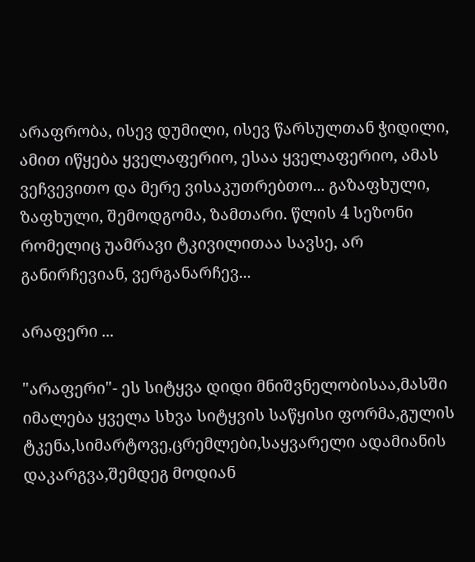არაფრობა, ისევ დუმილი, ისევ წარსულთან ჭიდილი, ამით იწყება ყველაფერიო, ესაა ყველაფერიო, ამას ვეჩვევითო და მერე ვისაკუთრებთო... გაზაფხული, ზაფხული, შემოდგომა, ზამთარი. წლის 4 სეზონი რომელიც უამრავი ტკივილითაა სავსე, არ განირჩევიან, ვერგანარჩევ...

არაფერი ...

"არაფერი"- ეს სიტყვა დიდი მნიშვნელობისაა,მასში იმალება ყველა სხვა სიტყვის საწყისი ფორმა,გულის ტკენა,სიმარტოვე,ცრემლები,საყვარელი ადამიანის დაკარგვა,შემდეგ მოდიან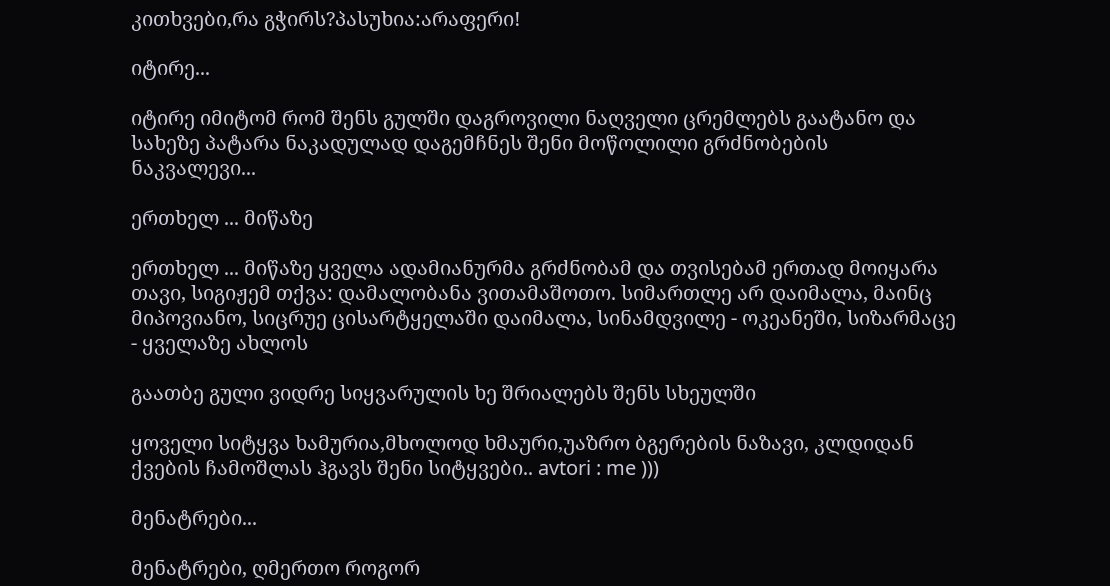კითხვები,რა გჭირს?პასუხია:არაფერი!

იტირე...

იტირე იმიტომ რომ შენს გულში დაგროვილი ნაღველი ცრემლებს გაატანო და სახეზე პატარა ნაკადულად დაგემჩნეს შენი მოწოლილი გრძნობების ნაკვალევი...

ერთხელ ... მიწაზე

ერთხელ ... მიწაზე ყველა ადამიანურმა გრძნობამ და თვისებამ ერთად მოიყარა თავი, სიგიჟემ თქვა: დამალობანა ვითამაშოთო. სიმართლე არ დაიმალა, მაინც მიპოვიანო, სიცრუე ცისარტყელაში დაიმალა, სინამდვილე - ოკეანეში, სიზარმაცე - ყველაზე ახლოს

გაათბე გული ვიდრე სიყვარულის ხე შრიალებს შენს სხეულში

ყოველი სიტყვა ხამურია,მხოლოდ ხმაური,უაზრო ბგერების ნაზავი, კლდიდან ქვების ჩამოშლას ჰგავს შენი სიტყვები.. avtori : me )))

მენატრები...

მენატრები, ღმერთო როგორ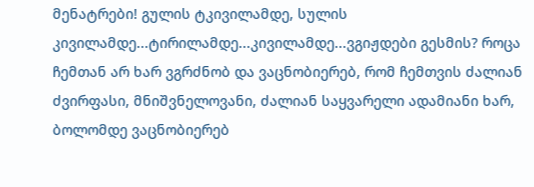მენატრები! გულის ტკივილამდე, სულის კივილამდე...ტირილამდე...კივილამდე...ვგიჟდები გესმის? როცა ჩემთან არ ხარ ვგრძნობ და ვაცნობიერებ, რომ ჩემთვის ძალიან ძვირფასი, მნიშვნელოვანი, ძალიან საყვარელი ადამიანი ხარ, ბოლომდე ვაცნობიერებ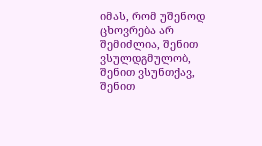იმას, რომ უშენოდ ცხოვრება არ შემიძლია, შენით ვსულდგმულობ, შენით ვსუნთქავ, შენით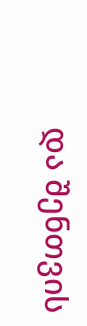და შენთვის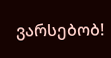ვარსებობ!